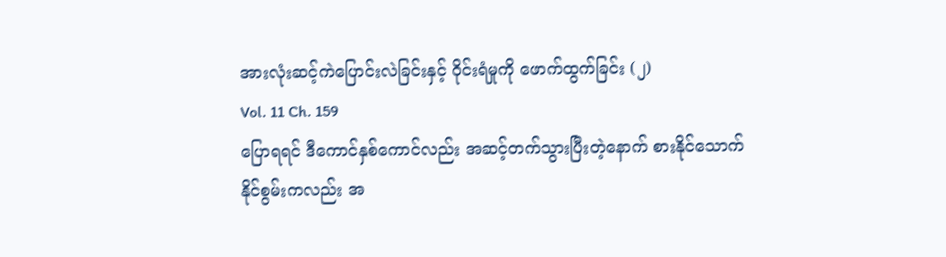အားလုံးဆင့်ကဲပြောင်းလဲခြင်းနှင့် ဝိုင်းရံမှုကို ဖောက်ထွက်ခြင်း (၂)
Vol. 11 Ch. 159
ပြောရရင် ဒီကောင်နှစ်ကောင်လည်း အဆင့်တက်သွားပြီးတဲ့နောက် စားနိုင်သောက်နိုင်စွမ်းကလည်း အ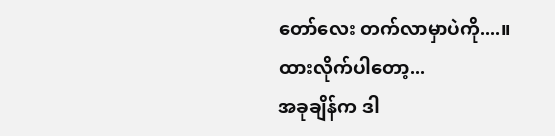တော်လေး တက်လာမှာပဲကို....။
ထားလိုက်ပါတော့...
အခုချိန်က ဒါ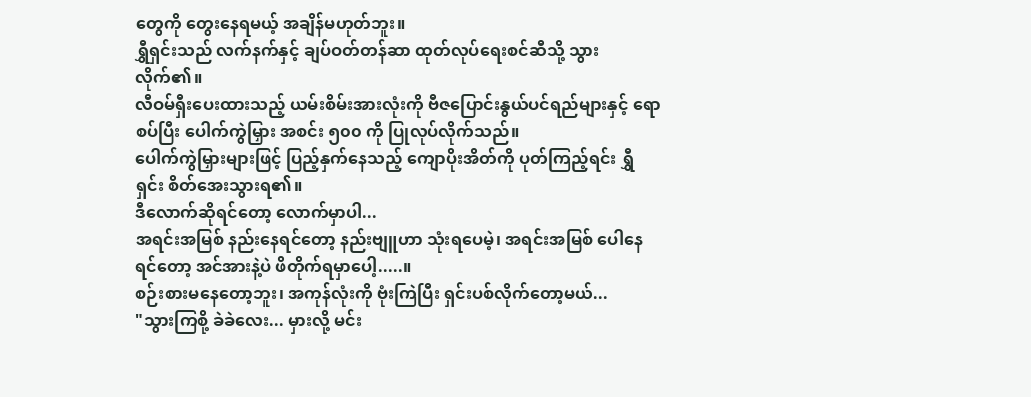တွေကို တွေးနေရမယ့် အချိန်မဟုတ်ဘူး။
ရွှီရှင်းသည် လက်နက်နှင့် ချပ်ဝတ်တန်ဆာ ထုတ်လုပ်ရေးစင်ဆီသို့ သွားလိုက်၏။
လီဝမ်ရှီးပေးထားသည့် ယမ်းစိမ်းအားလုံးကို ဗီဇပြောင်းနွယ်ပင်ရည်များနှင့် ရောစပ်ပြီး ပေါက်ကွဲမြှား အစင်း ၅၀၀ ကို ပြုလုပ်လိုက်သည်။
ပေါက်ကွဲမြှားများဖြင့် ပြည့်နှက်နေသည့် ကျောပိုးအိတ်ကို ပုတ်ကြည့်ရင်း ရွှီရှင်း စိတ်အေးသွားရ၏။
ဒီလောက်ဆိုရင်တော့ လောက်မှာပါ...
အရင်းအမြစ် နည်းနေရင်တော့ နည်းဗျူဟာ သုံးရပေမဲ့၊ အရင်းအမြစ် ပေါနေရင်တော့ အင်အားနဲ့ပဲ ဖိတိုက်ရမှာပေါ့.....။
စဉ်းစားမနေတော့ဘူး၊ အကုန်လုံးကို ဗုံးကြဲပြီး ရှင်းပစ်လိုက်တော့မယ်...
"သွားကြစို့ ခဲခဲလေး... မှားလို့ မင်း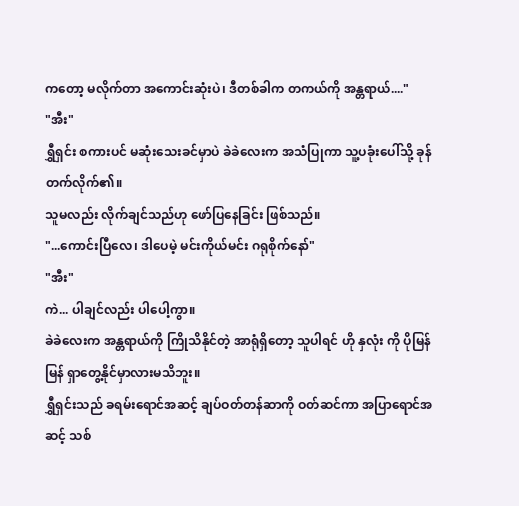ကတော့ မလိုက်တာ အကောင်းဆုံးပဲ၊ ဒီတစ်ခါက တကယ်ကို အန္တရာယ်...."
"အီး"
ရွှီရှင်း စကားပင် မဆုံးသေးခင်မှာပဲ ခဲခဲလေးက အသံပြုကာ သူ့ပခုံးပေါ်သို့ ခုန်တက်လိုက်၏။
သူမလည်း လိုက်ချင်သည်ဟု ဖော်ပြနေခြင်း ဖြစ်သည်။
"...ကောင်းပြီလေ၊ ဒါပေမဲ့ မင်းကိုယ်မင်း ဂရုစိုက်နော်"
"အီး"
ကဲ... ပါချင်လည်း ပါပေါ့ကွာ။
ခဲခဲလေးက အန္တရာယ်ကို ကြိုသိနိုင်တဲ့ အာရုံရှိတော့ သူပါရင် ဟို နှလုံး ကို ပိုမြန်မြန် ရှာတွေ့နိုင်မှာလားမသိဘူး။
ရွှီရှင်းသည် ခရမ်းရောင်အဆင့် ချပ်ဝတ်တန်ဆာကို ဝတ်ဆင်ကာ အပြာရောင်အဆင့် သစ်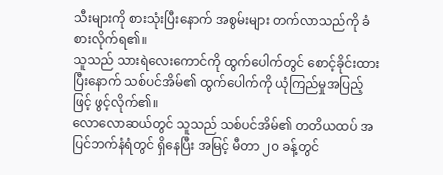သီးများကို စားသုံးပြီးနောက် အစွမ်းများ တက်လာသည်ကို ခံစားလိုက်ရ၏။
သူသည် သားရဲလေးကောင်ကို ထွက်ပေါက်တွင် စောင့်ခိုင်းထားပြီးနောက် သစ်ပင်အိမ်၏ ထွက်ပေါက်ကို ယုံကြည်မှုအပြည့်ဖြင့် ဖွင့်လိုက်၏။
လောလောဆယ်တွင် သူသည် သစ်ပင်အိမ်၏ တတိယထပ် အပြင်ဘက်နံရံတွင် ရှိနေပြီး အမြင့် မီတာ ၂၀ ခန့်တွင်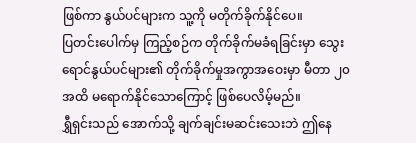ဖြစ်ကာ နွယ်ပင်များက သူ့ကို မတိုက်ခိုက်နိုင်ပေ။
ပြတင်းပေါက်မှ ကြည့်စဉ်က တိုက်ခိုက်မခံရခြင်းမှာ သွေးရောင်နွယ်ပင်များ၏ တိုက်ခိုက်မှုအကွာအဝေးမှာ မီတာ ၂၀ အထိ မရောက်နိုင်သောကြောင့် ဖြစ်ပေလိမ့်မည်။
ရွှီရှင်းသည် အောက်သို့ ချက်ချင်းမဆင်းသေးဘဲ ဤနေ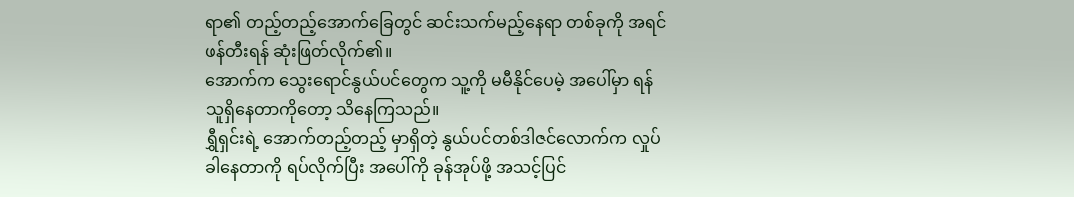ရာ၏ တည့်တည့်အောက်ခြေတွင် ဆင်းသက်မည့်နေရာ တစ်ခုကို အရင်ဖန်တီးရန် ဆုံးဖြတ်လိုက်၏။
အောက်က သွေးရောင်နွယ်ပင်တွေက သူ့ကို မမီနိုင်ပေမဲ့ အပေါ်မှာ ရန်သူရှိနေတာကိုတော့ သိနေကြသည်။
ရွှီရှင်းရဲ့ အောက်တည့်တည့် မှာရှိတဲ့ နွယ်ပင်တစ်ဒါဇင်လောက်က လှုပ်ခါနေတာကို ရပ်လိုက်ပြီး အပေါ်ကို ခုန်အုပ်ဖို့ အသင့်ပြင်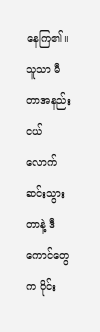နေကြ၏။
သူသာ မီတာအနည်းငယ်လောက် ဆင်းသွားတာနဲ့ ဒီကောင်တွေက ဝိုင်း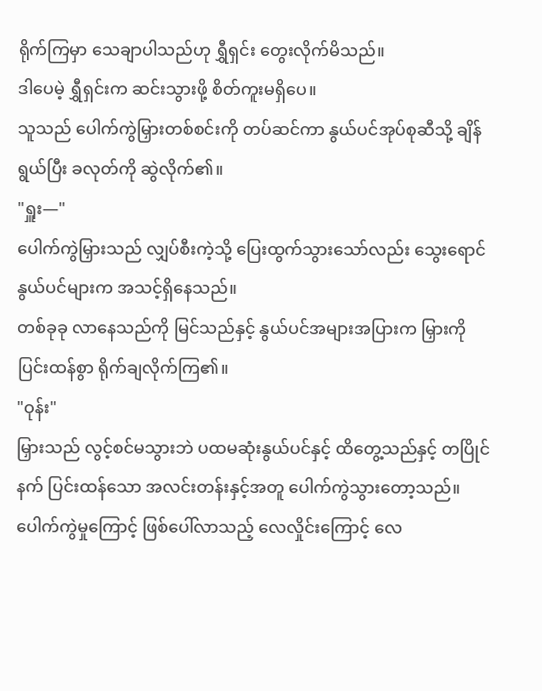ရိုက်ကြမှာ သေချာပါသည်ဟု ရွှီရှင်း တွေးလိုက်မိသည်။
ဒါပေမဲ့ ရွှီရှင်းက ဆင်းသွားဖို့ စိတ်ကူးမရှိပေ။
သူသည် ပေါက်ကွဲမြှားတစ်စင်းကို တပ်ဆင်ကာ နွယ်ပင်အုပ်စုဆီသို့ ချိန်ရွယ်ပြီး ခလုတ်ကို ဆွဲလိုက်၏။
"ရှူး—"
ပေါက်ကွဲမြှားသည် လျှပ်စီးကဲ့သို့ ပြေးထွက်သွားသော်လည်း သွေးရောင်နွယ်ပင်များက အသင့်ရှိနေသည်။
တစ်ခုခု လာနေသည်ကို မြင်သည်နှင့် နွယ်ပင်အများအပြားက မြှားကို ပြင်းထန်စွာ ရိုက်ချလိုက်ကြ၏။
"ဝုန်း"
မြှားသည် လွင့်စင်မသွားဘဲ ပထမဆုံးနွယ်ပင်နှင့် ထိတွေ့သည်နှင့် တပြိုင်နက် ပြင်းထန်သော အလင်းတန်းနှင့်အတူ ပေါက်ကွဲသွားတော့သည်။
ပေါက်ကွဲမှုကြောင့် ဖြစ်ပေါ်လာသည့် လေလှိုင်းကြောင့် လေ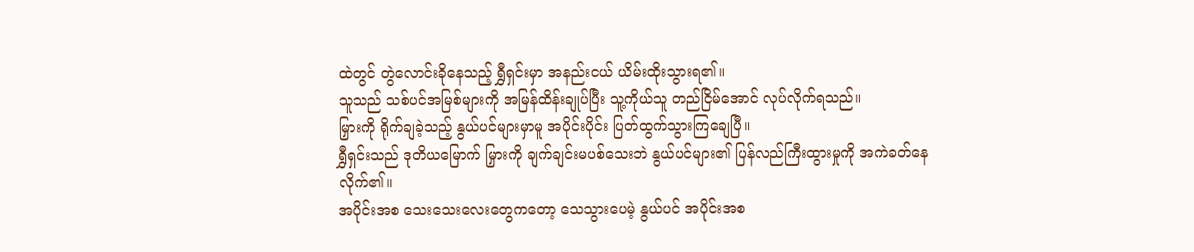ထဲတွင် တွဲလောင်းခိုနေသည့် ရွှီရှင်းမှာ အနည်းငယ် ယိမ်းထိုးသွားရ၏။
သူသည် သစ်ပင်အမြစ်များကို အမြန်ထိန်းချုပ်ပြီး သူ့ကိုယ်သူ တည်ငြိမ်အောင် လုပ်လိုက်ရသည်။
မြှားကို ရိုက်ချခဲ့သည့် နွယ်ပင်များမှာမူ အပိုင်းပိုင်း ပြတ်ထွက်သွားကြချေပြီ။
ရွှီရှင်းသည် ဒုတိယမြောက် မြှားကို ချက်ချင်းမပစ်သေးဘဲ နွယ်ပင်များ၏ ပြန်လည်ကြီးထွားမှုကို အကဲခတ်နေလိုက်၏။
အပိုင်းအစ သေးသေးလေးတွေကတော့ သေသွားပေမဲ့ နွယ်ပင် အပိုင်းအစ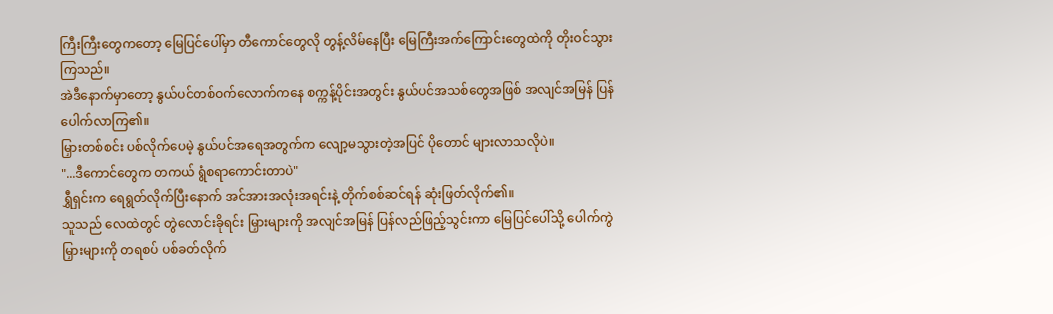ကြီးကြီးတွေကတော့ မြေပြင်ပေါ်မှာ တီကောင်တွေလို တွန့်လိမ်နေပြီး မြေကြီးအက်ကြောင်းတွေထဲကို တိုးဝင်သွားကြသည်။
အဲဒီနောက်မှာတော့ နွယ်ပင်တစ်ဝက်လောက်ကနေ စက္ကန့်ပိုင်းအတွင်း နွယ်ပင်အသစ်တွေအဖြစ် အလျင်အမြန် ပြန်ပေါက်လာကြ၏။
မြှားတစ်စင်း ပစ်လိုက်ပေမဲ့ နွယ်ပင်အရေအတွက်က လျော့မသွားတဲ့အပြင် ပိုတောင် များလာသလိုပဲ။
"...ဒီကောင်တွေက တကယ် ရွံစရာကောင်းတာပဲ"
ရွှီရှင်းက ရေရွတ်လိုက်ပြီးနောက် အင်အားအလုံးအရင်းနဲ့ တိုက်စစ်ဆင်ရန် ဆုံးဖြတ်လိုက်၏။
သူသည် လေထဲတွင် တွဲလောင်းခိုရင်း မြှားများကို အလျင်အမြန် ပြန်လည်ဖြည့်သွင်းကာ မြေပြင်ပေါ်သို့ ပေါက်ကွဲမြှားများကို တရစပ် ပစ်ခတ်လိုက်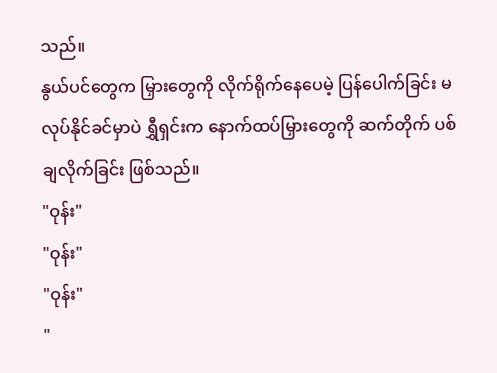သည်။
နွယ်ပင်တွေက မြှားတွေကို လိုက်ရိုက်နေပေမဲ့ ပြန်ပေါက်ခြင်း မလုပ်နိုင်ခင်မှာပဲ ရွှီရှင်းက နောက်ထပ်မြှားတွေကို ဆက်တိုက် ပစ်ချလိုက်ခြင်း ဖြစ်သည်။
"ဝုန်း"
"ဝုန်း"
"ဝုန်း"
"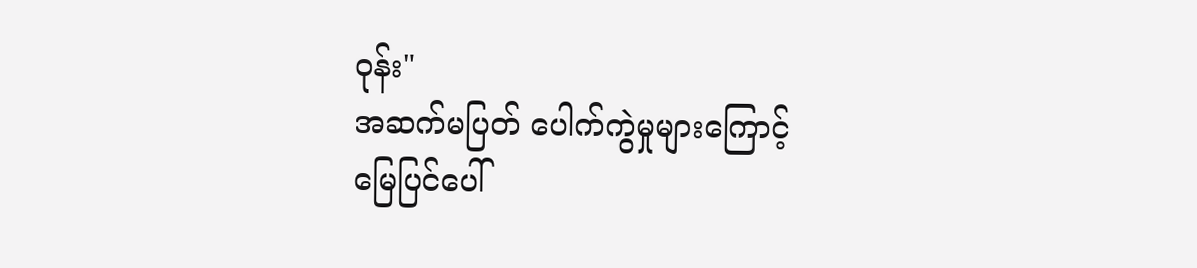ဝုန်း"
အဆက်မပြတ် ပေါက်ကွဲမှုများကြောင့် မြေပြင်ပေါ်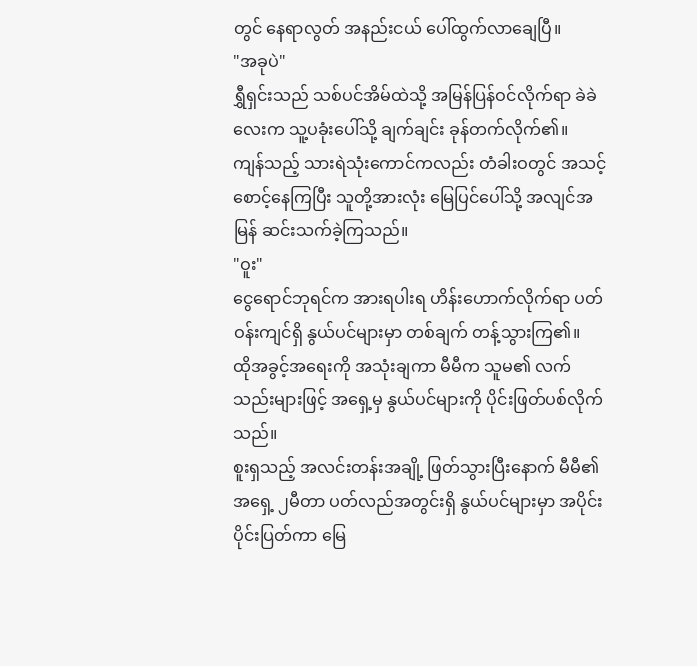တွင် နေရာလွတ် အနည်းငယ် ပေါ်ထွက်လာချေပြီ။
"အခုပဲ"
ရွှီရှင်းသည် သစ်ပင်အိမ်ထဲသို့ အမြန်ပြန်ဝင်လိုက်ရာ ခဲခဲလေးက သူ့ပခုံးပေါ်သို့ ချက်ချင်း ခုန်တက်လိုက်၏။
ကျန်သည့် သားရဲသုံးကောင်ကလည်း တံခါးဝတွင် အသင့်စောင့်နေကြပြီး သူတို့အားလုံး မြေပြင်ပေါ်သို့ အလျင်အမြန် ဆင်းသက်ခဲ့ကြသည်။
"ဝူး"
ငွေရောင်ဘုရင်က အားရပါးရ ဟိန်းဟောက်လိုက်ရာ ပတ်ဝန်းကျင်ရှိ နွယ်ပင်များမှာ တစ်ချက် တန့်သွားကြ၏။
ထိုအခွင့်အရေးကို အသုံးချကာ မီမီက သူမ၏ လက်သည်းများဖြင့် အရှေ့မှ နွယ်ပင်များကို ပိုင်းဖြတ်ပစ်လိုက်သည်။
စူးရှသည့် အလင်းတန်းအချို့ ဖြတ်သွားပြီးနောက် မီမီ၏ အရှေ့ ၂မီတာ ပတ်လည်အတွင်းရှိ နွယ်ပင်များမှာ အပိုင်းပိုင်းပြတ်ကာ မြေ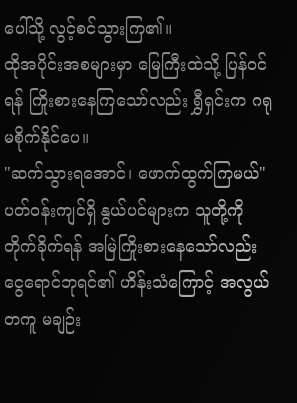ပေါ်သို့ လွင့်စင်သွားကြ၏။
ထိုအပိုင်းအစများမှာ မြေကြီးထဲသို့ ပြန်ဝင်ရန် ကြိုးစားနေကြသော်လည်း ရွှီရှင်းက ဂရုမစိုက်နိုင်ပေ။
"ဆက်သွားရအောင်၊ ဖောက်ထွက်ကြမယ်"
ပတ်ဝန်းကျင်ရှိ နွယ်ပင်များက သူတို့ကို တိုက်ခိုက်ရန် အမြဲကြိုးစားနေသော်လည်း ငွေရောင်ဘုရင်၏ ဟိန်းသံကြောင့် အလွယ်တကူ မချဉ်း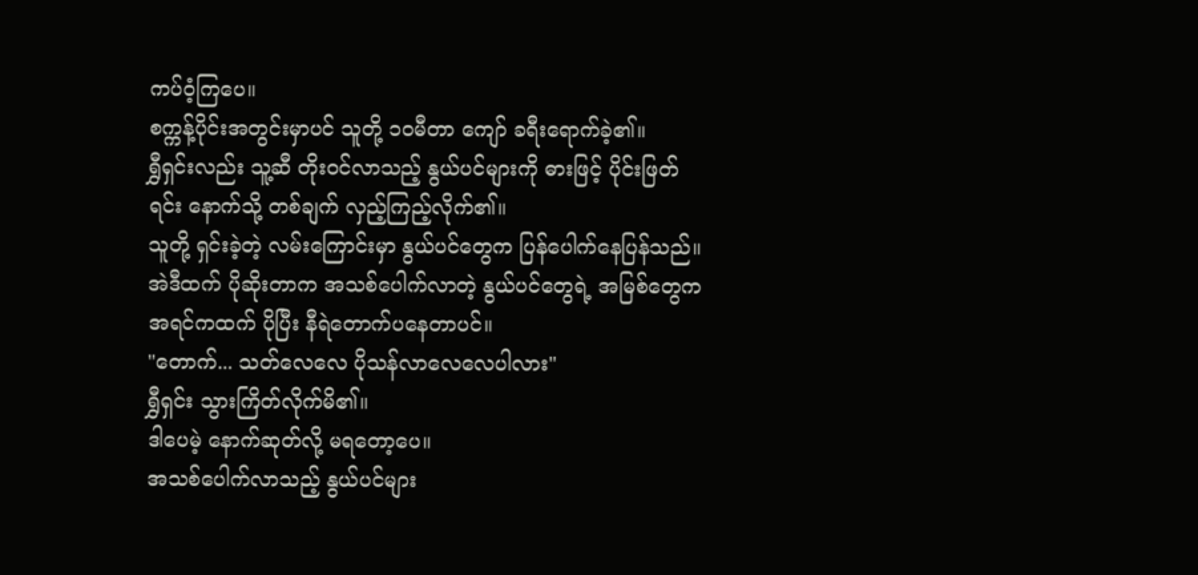ကပ်ဝံ့ကြပေ။
စက္ကန့်ပိုင်းအတွင်းမှာပင် သူတို့ ၁၀မီတာ ကျော် ခရီးရောက်ခဲ့၏။
ရွှီရှင်းလည်း သူ့ဆီ တိုးဝင်လာသည့် နွယ်ပင်များကို ဓားဖြင့် ပိုင်းဖြတ်ရင်း နောက်သို့ တစ်ချက် လှည့်ကြည့်လိုက်၏။
သူတို့ ရှင်းခဲ့တဲ့ လမ်းကြောင်းမှာ နွယ်ပင်တွေက ပြန်ပေါက်နေပြန်သည်။
အဲဒီထက် ပိုဆိုးတာက အသစ်ပေါက်လာတဲ့ နွယ်ပင်တွေရဲ့ အမြစ်တွေက အရင်ကထက် ပိုပြီး နီရဲတောက်ပနေတာပင်။
"တောက်... သတ်လေလေ ပိုသန်လာလေလေပါလား"
ရွှီရှင်း သွားကြိတ်လိုက်မိ၏။
ဒါပေမဲ့ နောက်ဆုတ်လို့ မရတော့ပေ။
အသစ်ပေါက်လာသည့် နွယ်ပင်များ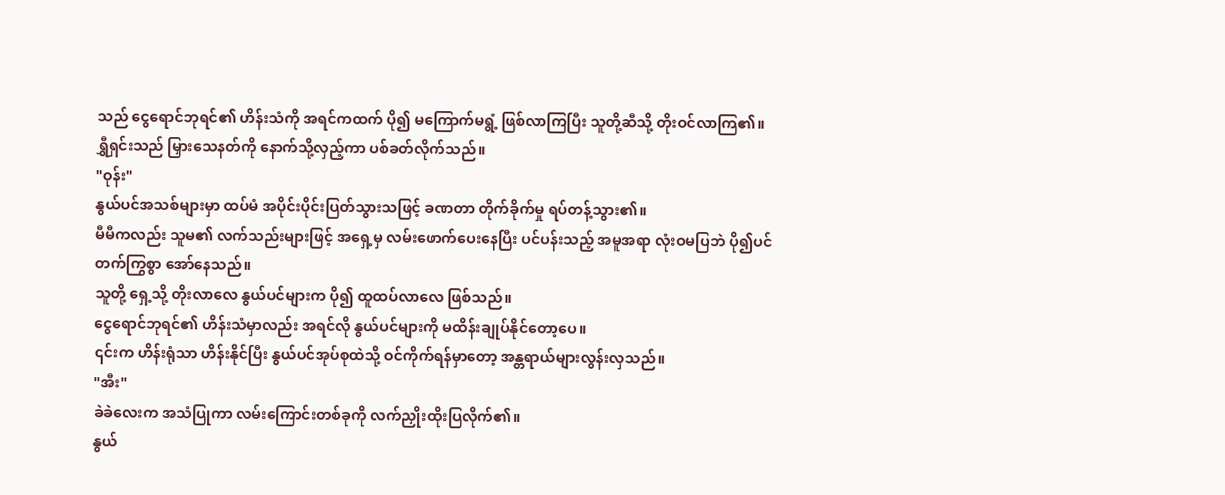သည် ငွေရောင်ဘုရင်၏ ဟိန်းသံကို အရင်ကထက် ပို၍ မကြောက်မရွံ့ ဖြစ်လာကြပြီး သူတို့ဆီသို့ တိုးဝင်လာကြ၏။
ရွှီရှင်းသည် မြှားသေနတ်ကို နောက်သို့လှည့်ကာ ပစ်ခတ်လိုက်သည်။
"ဝုန်း"
နွယ်ပင်အသစ်များမှာ ထပ်မံ အပိုင်းပိုင်းပြတ်သွားသဖြင့် ခဏတာ တိုက်ခိုက်မှု ရပ်တန့်သွား၏။
မီမီကလည်း သူမ၏ လက်သည်းများဖြင့် အရှေ့မှ လမ်းဖောက်ပေးနေပြီး ပင်ပန်းသည့် အမူအရာ လုံးဝမပြဘဲ ပို၍ပင် တက်ကြွစွာ အော်နေသည်။
သူတို့ ရှေ့သို့ တိုးလာလေ နွယ်ပင်များက ပို၍ ထူထပ်လာလေ ဖြစ်သည်။
ငွေရောင်ဘုရင်၏ ဟိန်းသံမှာလည်း အရင်လို နွယ်ပင်များကို မထိန်းချုပ်နိုင်တော့ပေ။
၎င်းက ဟိန်းရုံသာ ဟိန်းနိုင်ပြီး နွယ်ပင်အုပ်စုထဲသို့ ဝင်ကိုက်ရန်မှာတော့ အန္တရာယ်များလွန်းလှသည်။
"အီး"
ခဲခဲလေးက အသံပြုကာ လမ်းကြောင်းတစ်ခုကို လက်ညှိုးထိုးပြလိုက်၏။
နွယ်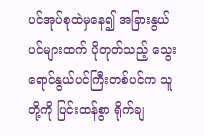ပင်အုပ်စုထဲမှနေ၍ အခြားနွယ်ပင်များထက် ပိုတုတ်သည့် သွေးရောင်နွယ်ပင်ကြီးတစ်ပင်က သူတို့ကို ပြင်းထန်စွာ ရိုက်ချ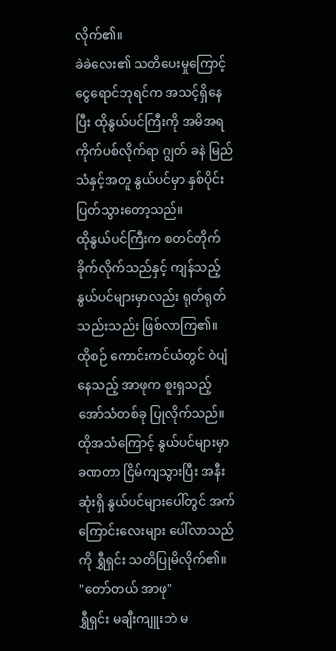လိုက်၏။
ခဲခဲလေး၏ သတိပေးမှုကြောင့် ငွေရောင်ဘုရင်က အသင့်ရှိနေပြီး ထိုနွယ်ပင်ကြီးကို အမိအရ ကိုက်ပစ်လိုက်ရာ ဂျွတ် ခနဲ မြည်သံနှင့်အတူ နွယ်ပင်မှာ နှစ်ပိုင်းပြတ်သွားတော့သည်။
ထိုနွယ်ပင်ကြီးက စတင်တိုက်ခိုက်လိုက်သည်နှင့် ကျန်သည့်နွယ်ပင်များမှာလည်း ရုတ်ရုတ်သည်းသည်း ဖြစ်လာကြ၏။
ထိုစဉ် ကောင်းကင်ယံတွင် ဝဲပျံနေသည့် အာဖုက စူးရှသည့် အော်သံတစ်ခု ပြုလိုက်သည်။
ထိုအသံကြောင့် နွယ်ပင်များမှာ ခဏတာ ငြိမ်ကျသွားပြီး အနီးဆုံးရှိ နွယ်ပင်များပေါ်တွင် အက်ကြောင်းလေးများ ပေါ်လာသည်ကို ရွှီရှင်း သတိပြုမိလိုက်၏။
"တော်တယ် အာဖု"
ရွှီရှင်း မချီးကျူးဘဲ မ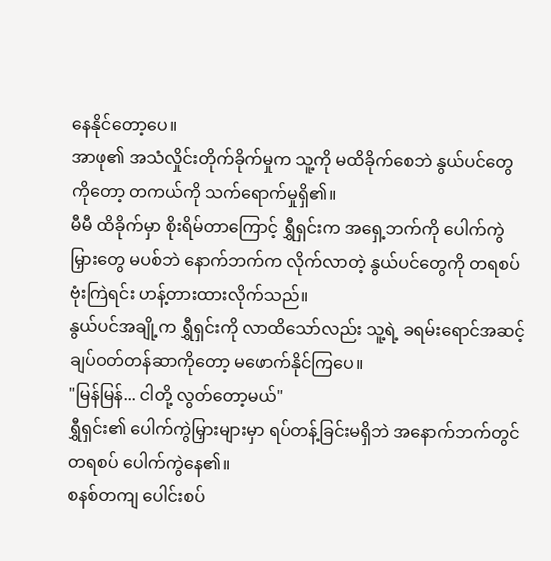နေနိုင်တော့ပေ။
အာဖု၏ အသံလှိုင်းတိုက်ခိုက်မှုက သူ့ကို မထိခိုက်စေဘဲ နွယ်ပင်တွေကိုတော့ တကယ်ကို သက်ရောက်မှုရှိ၏။
မီမီ ထိခိုက်မှာ စိုးရိမ်တာကြောင့် ရွှီရှင်းက အရှေ့ဘက်ကို ပေါက်ကွဲမြှားတွေ မပစ်ဘဲ နောက်ဘက်က လိုက်လာတဲ့ နွယ်ပင်တွေကို တရစပ် ဗုံးကြဲရင်း ဟန့်တားထားလိုက်သည်။
နွယ်ပင်အချို့က ရွှီရှင်းကို လာထိသော်လည်း သူ့ရဲ့ ခရမ်းရောင်အဆင့် ချပ်ဝတ်တန်ဆာကိုတော့ မဖောက်နိုင်ကြပေ။
"မြန်မြန်... ငါတို့ လွတ်တော့မယ်"
ရွှီရှင်း၏ ပေါက်ကွဲမြှားများမှာ ရပ်တန့်ခြင်းမရှိဘဲ အနောက်ဘက်တွင် တရစပ် ပေါက်ကွဲနေ၏။
စနစ်တကျ ပေါင်းစပ်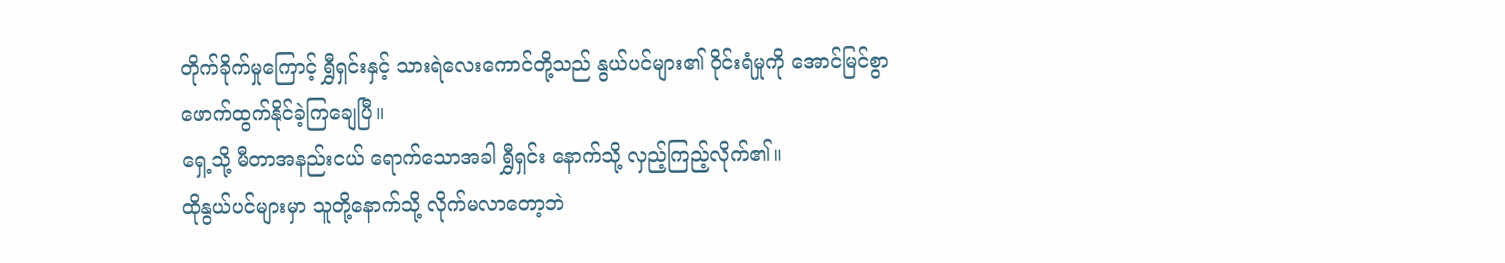တိုက်ခိုက်မှုကြောင့် ရွှီရှင်းနှင့် သားရဲလေးကောင်တို့သည် နွယ်ပင်များ၏ ဝိုင်းရံမှုကို အောင်မြင်စွာ ဖောက်ထွက်နိုင်ခဲ့ကြချေပြီ။
ရှေ့သို့ မီတာအနည်းငယ် ရောက်သောအခါ ရွှီရှင်း နောက်သို့ လှည့်ကြည့်လိုက်၏။
ထိုနွယ်ပင်များမှာ သူတို့နောက်သို့ လိုက်မလာတော့ဘဲ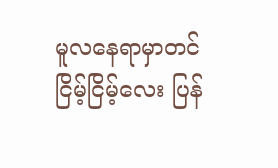မူလနေရာမှာတင် ငြိမ့်ငြိမ့်လေး ပြန်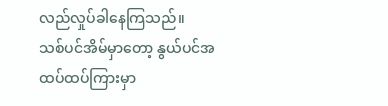လည်လှုပ်ခါနေကြသည်။
သစ်ပင်အိမ်မှာတော့ နွယ်ပင်အထပ်ထပ်ကြားမှာ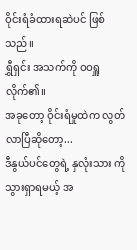ဝိုင်းရံခံထားရဆဲပင် ဖြစ်သည်။
ရွှီရှင်း အသက်ကို ဝဝရှူလိုက်၏။
အခုတော့ ဝိုင်းရံမှုထဲက လွတ်လာပြီဆိုတော့...
ဒီနွယ်ပင်တွေရဲ့ နှလုံးသား ကို သွားရှာရမယ့် အ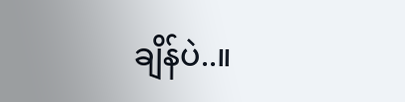ချိန်ပဲ..။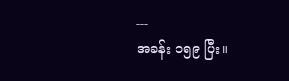---
အခန်း ၁၅၉ ပြီး။